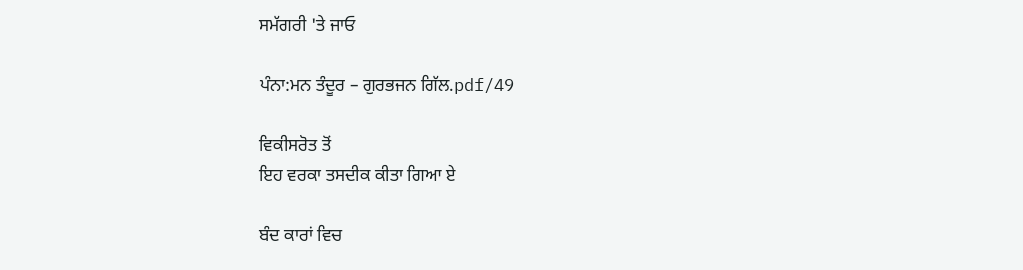ਸਮੱਗਰੀ 'ਤੇ ਜਾਓ

ਪੰਨਾ:ਮਨ ਤੰਦੂਰ – ਗੁਰਭਜਨ ਗਿੱਲ.pdf/49

ਵਿਕੀਸਰੋਤ ਤੋਂ
ਇਹ ਵਰਕਾ ਤਸਦੀਕ ਕੀਤਾ ਗਿਆ ਏ

ਬੰਦ ਕਾਰਾਂ ਵਿਚ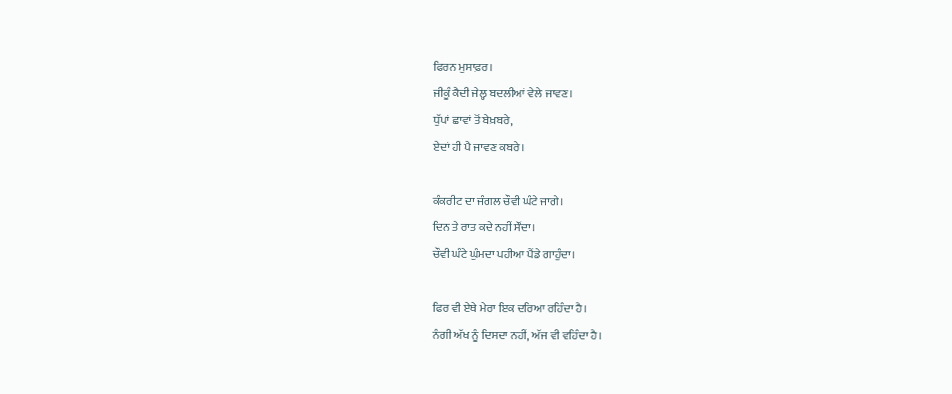ਫਿਰਨ ਮੁਸਾਫ਼ਰ।
ਜੀਕੂੰ ਕੈਦੀ ਜੇਲ੍ਹ ਬਦਲੀਆਂ ਵੇਲੇ ਜਾਵਣ।
ਧੁੱਪਾਂ ਛਾਵਾਂ ਤੋਂ ਬੇਖ਼ਬਰੇ,
ਏਦਾਂ ਹੀ ਪੈ ਜਾਵਣ ਕਬਰੇ।

ਕੰਕਰੀਟ ਦਾ ਜੰਗਲ ਚੌਵੀ ਘੰਟੇ ਜਾਗੇ।
ਦਿਨ ਤੇ ਰਾਤ ਕਦੇ ਨਹੀਂ ਸੌਂਦਾ।
ਚੌਵੀ ਘੰਟੇ ਘੁੰਮਦਾ ਪਹੀਆ ਪੈਂਡੇ ਗਾਹੁੰਦਾ।

ਫਿਰ ਵੀ ਏਥੇ ਮੇਰਾ ਇਕ ਦਰਿਆ ਰਹਿੰਦਾ ਹੈ।
ਨੰਗੀ ਅੱਖ ਨੂੰ ਦਿਸਦਾ ਨਹੀਂ, ਅੱਜ ਵੀ ਵਹਿੰਦਾ ਹੈ।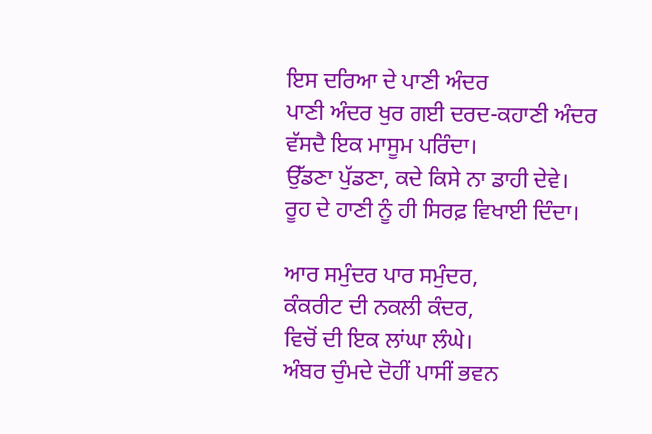ਇਸ ਦਰਿਆ ਦੇ ਪਾਣੀ ਅੰਦਰ
ਪਾਣੀ ਅੰਦਰ ਖੁਰ ਗਈ ਦਰਦ-ਕਹਾਣੀ ਅੰਦਰ
ਵੱਸਦੈ ਇਕ ਮਾਸੂਮ ਪਰਿੰਦਾ।
ਉੱਡਣਾ ਪੁੱਡਣਾ, ਕਦੇ ਕਿਸੇ ਨਾ ਡਾਹੀ ਦੇਵੇ।
ਰੂਹ ਦੇ ਹਾਣੀ ਨੂੰ ਹੀ ਸਿਰਫ਼ ਵਿਖਾਈ ਦਿੰਦਾ।

ਆਰ ਸਮੁੰਦਰ ਪਾਰ ਸਮੁੰਦਰ,
ਕੰਕਰੀਟ ਦੀ ਨਕਲੀ ਕੰਦਰ,
ਵਿਚੋਂ ਦੀ ਇਕ ਲਾਂਘਾ ਲੰਘੇ।
ਅੰਬਰ ਚੁੰਮਦੇ ਦੋਹੀਂ ਪਾਸੀਂ ਭਵਨ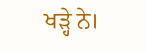ਖੜ੍ਹੇ ਨੇ।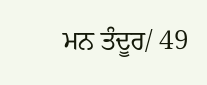ਮਨ ਤੰਦੂਰ/ 49